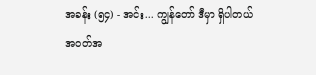အခန်း (၅၄) - အင်း... ကျွန်တော် ဒီမှာ ရှိပါတယ်
အဝတ်အ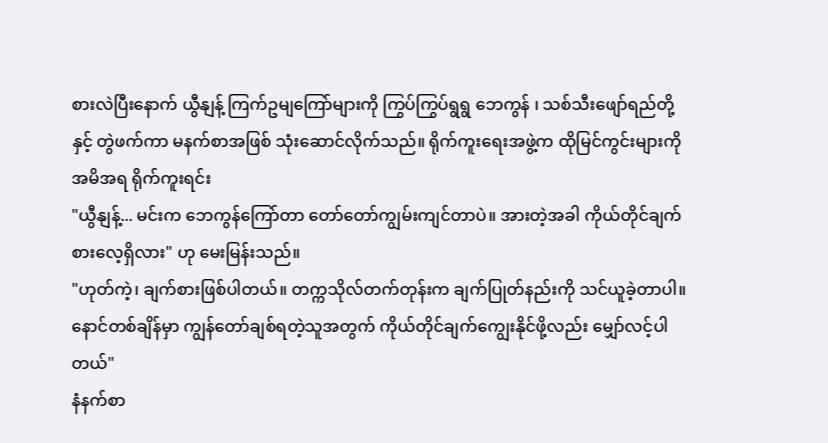စားလဲပြီးနောက် ယွီနျန့် ကြက်ဥမျကြော်များကို ကြွပ်ကြွပ်ရွရွ ဘေကွန် ၊ သစ်သီးဖျော်ရည်တို့နှင့် တွဲဖက်ကာ မနက်စာအဖြစ် သုံးဆောင်လိုက်သည်။ ရိုက်ကူးရေးအဖွဲ့က ထိုမြင်ကွင်းများကို အမိအရ ရိုက်ကူးရင်း
"ယွီနျန့်... မင်းက ဘေကွန်ကြော်တာ တော်တော်ကျွမ်းကျင်တာပဲ။ အားတဲ့အခါ ကိုယ်တိုင်ချက်စားလေ့ရှိလား" ဟု မေးမြန်းသည်။
"ဟုတ်ကဲ့၊ ချက်စားဖြစ်ပါတယ်။ တက္ကသိုလ်တက်တုန်းက ချက်ပြုတ်နည်းကို သင်ယူခဲ့တာပါ။ နောင်တစ်ချိန်မှာ ကျွန်တော်ချစ်ရတဲ့သူအတွက် ကိုယ်တိုင်ချက်ကျွေးနိုင်ဖို့လည်း မျှော်လင့်ပါတယ်"
နံနက်စာ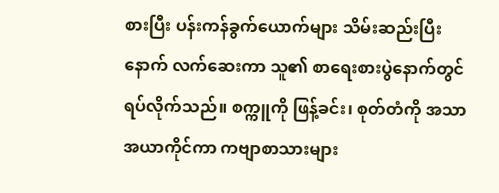စားပြီး ပန်းကန်ခွက်ယောက်များ သိမ်းဆည်းပြီးနောက် လက်ဆေးကာ သူ၏ စာရေးစားပွဲနောက်တွင် ရပ်လိုက်သည်။ စက္ကူကို ဖြန့်ခင်း၊ စုတ်တံကို အသာအယာကိုင်ကာ ကဗျာစာသားများ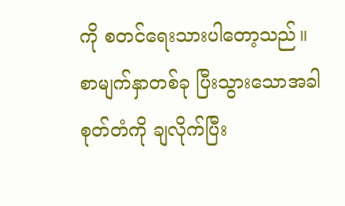ကို စတင်ရေးသားပါတော့သည်။ စာမျက်နှာတစ်ခု ပြီးသွားသောအခါ စုတ်တံကို ချလိုက်ပြီး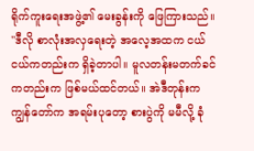ရိုက်ကူးရေးအဖွဲ့၏ မေးခွန်းကို ဖြေကြားသည်။
"ဒီလို စာလုံးအလှရေးတဲ့ အလေ့အထက ငယ်ငယ်ကတည်းက ရှိခဲ့တာပါ။ မူလတန်းမတက်ခင်ကတည်းက ဖြစ်မယ်ထင်တယ်။ အဲဒီတုန်းက ကျွန်တော်က အရမ်းပုတော့ စားပွဲကို မမီလို့ ခုံ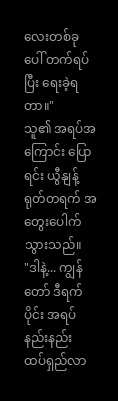လေးတစ်ခုပေါ် တက်ရပ်ပြီး ရေးခဲ့ရတာ။"
သူ၏ အရပ်အကြောင်း ပြောရင်း ယွီနျန့် ရုတ်တရက် အတွေးပေါက်သွားသည်။
"ဒါနဲ့... ကျွန်တော် ဒီရက်ပိုင်း အရပ်နည်းနည်း ထပ်ရှည်လာ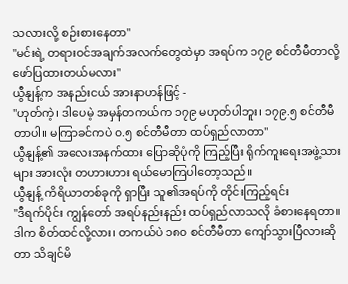သလားလို့ စဉ်းစားနေတာ"
"မင်းရဲ့ တရားဝင်အချက်အလက်တွေထဲမှာ အရပ်က ၁၇၉ စင်တီမီတာလို့ ဖော်ပြထားတယ်မလား"
ယွီနျန့်က အနည်းငယ် အားနာဟန်ဖြင့် -
"ဟုတ်ကဲ့၊ ဒါပေမဲ့ အမှန်တကယ်က ၁၇၉ မဟုတ်ပါဘူး၊ ၁၇၉.၅ စင်တီမီတာပါ။ မကြာခင်ကပဲ ၀.၅ စင်တီမီတာ ထပ်ရှည်လာတာ"
ယွီနျန့်၏ အလေးအနက်ထား ပြောဆိုပုံကို ကြည့်ပြီး ရိုက်ကူးရေးအဖွဲ့သားများ အားလုံး တဟားဟား ရယ်မောကြပါတော့သည်။
ယွီနျန့် ကိရိယာတစ်ခုကို ရှာပြီး သူ၏အရပ်ကို တိုင်းကြည့်ရင်း
"ဒီရက်ပိုင်း ကျွန်တော် အရပ်နည်းနည်း ထပ်ရှည်လာသလို ခံစားနေရတာ။ ဒါက စိတ်ထင်လို့လား၊ တကယ်ပဲ ၁၈၀ စင်တီမီတာ ကျော်သွားပြီလားဆိုတာ သိချင်မိ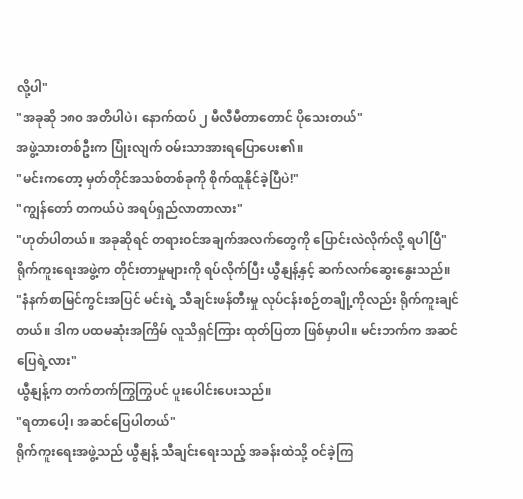လို့ပါ"
"အခုဆို ၁၈၀ အတိပါပဲ၊ နောက်ထပ် ၂ မီလီမီတာတောင် ပိုသေးတယ်"
အဖွဲ့သားတစ်ဦးက ပြုံးလျက် ဝမ်းသာအားရပြောပေး၏။
"မင်းကတော့ မှတ်တိုင်အသစ်တစ်ခုကို စိုက်ထူနိုင်ခဲ့ပြီပဲ!"
"ကျွန်တော် တကယ်ပဲ အရပ်ရှည်လာတာလား"
"ဟုတ်ပါတယ်။ အခုဆိုရင် တရားဝင်အချက်အလက်တွေကို ပြောင်းလဲလိုက်လို့ ရပါပြီ"
ရိုက်ကူးရေးအဖွဲ့က တိုင်းတာမှုများကို ရပ်လိုက်ပြီး ယွီနျန့်နှင့် ဆက်လက်ဆွေးနွေးသည်။
"နံနက်စာမြင်ကွင်းအပြင် မင်းရဲ့ သီချင်းဖန်တီးမှု လုပ်ငန်းစဉ်တချို့ကိုလည်း ရိုက်ကူးချင်တယ်။ ဒါက ပထမဆုံးအကြိမ် လူသိရှင်ကြား ထုတ်ပြတာ ဖြစ်မှာပါ။ မင်းဘက်က အဆင်ပြေရဲ့လား"
ယွီနျန့်က တက်တက်ကြွကြွပင် ပူးပေါင်းပေးသည်။
"ရတာပေါ့၊ အဆင်ပြေပါတယ်"
ရိုက်ကူးရေးအဖွဲ့သည် ယွီနျန့် သီချင်းရေးသည့် အခန်းထဲသို့ ဝင်ခဲ့ကြ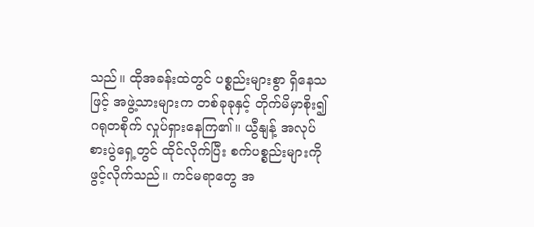သည်။ ထိုအခန်းထဲတွင် ပစ္စည်းများစွာ ရှိနေသဖြင့် အဖွဲ့သားများက တစ်ခုခုနှင့် တိုက်မိမှာစိုး၍ ဂရုတစိုက် လှုပ်ရှားနေကြ၏။ ယွီနျန့် အလုပ်စားပွဲရှေ့တွင် ထိုင်လိုက်ပြီး စက်ပစ္စည်းများကို ဖွင့်လိုက်သည်။ ကင်မရာတွေ အ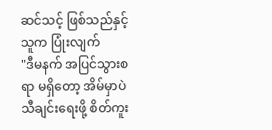ဆင်သင့် ဖြစ်သည်နှင့် သူက ပြုံးလျက်
"ဒီမနက် အပြင်သွားစရာ မရှိတော့ အိမ်မှာပဲ သီချင်းရေးဖို့ စိတ်ကူး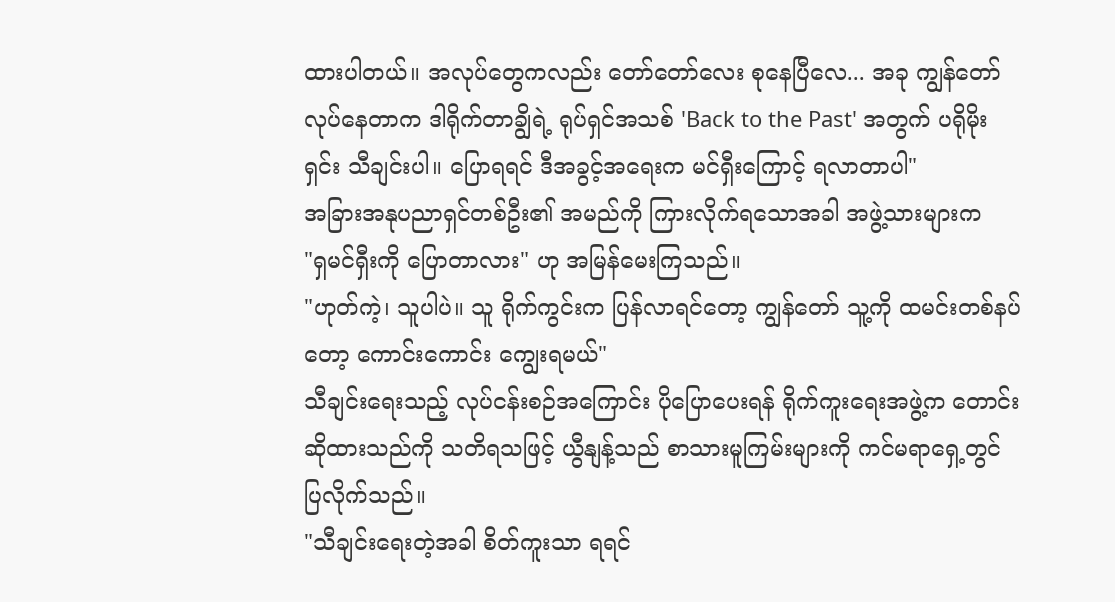ထားပါတယ်။ အလုပ်တွေကလည်း တော်တော်လေး စုနေပြီလေ... အခု ကျွန်တော်လုပ်နေတာက ဒါရိုက်တာချွိရဲ့ ရုပ်ရှင်အသစ် 'Back to the Past' အတွက် ပရိုမိုးရှင်း သီချင်းပါ။ ပြောရရင် ဒီအခွင့်အရေးက မင်ရှီးကြောင့် ရလာတာပါ"
အခြားအနုပညာရှင်တစ်ဦး၏ အမည်ကို ကြားလိုက်ရသောအခါ အဖွဲ့သားများက
"ရှမင်ရှီးကို ပြောတာလား" ဟု အမြန်မေးကြသည်။
"ဟုတ်ကဲ့၊ သူပါပဲ။ သူ ရိုက်ကွင်းက ပြန်လာရင်တော့ ကျွန်တော် သူ့ကို ထမင်းတစ်နပ်တော့ ကောင်းကောင်း ကျွေးရမယ်"
သီချင်းရေးသည့် လုပ်ငန်းစဉ်အကြောင်း ပိုပြောပေးရန် ရိုက်ကူးရေးအဖွဲ့က တောင်းဆိုထားသည်ကို သတိရသဖြင့် ယွီနျန့်သည် စာသားမူကြမ်းများကို ကင်မရာရှေ့တွင် ပြလိုက်သည်။
"သီချင်းရေးတဲ့အခါ စိတ်ကူးသာ ရရင်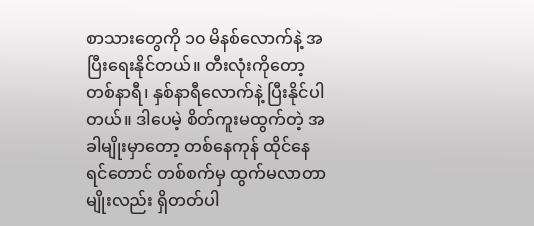စာသားတွေကို ၁၀ မိနစ်လောက်နဲ့ အပြီးရေးနိုင်တယ်။ တီးလုံးကိုတော့ တစ်နာရီ၊ နှစ်နာရီလောက်နဲ့ ပြီးနိုင်ပါတယ်။ ဒါပေမဲ့ စိတ်ကူးမထွက်တဲ့ အခါမျိုးမှာတော့ တစ်နေကုန် ထိုင်နေရင်တောင် တစ်စက်မှ ထွက်မလာတာမျိုးလည်း ရှိတတ်ပါ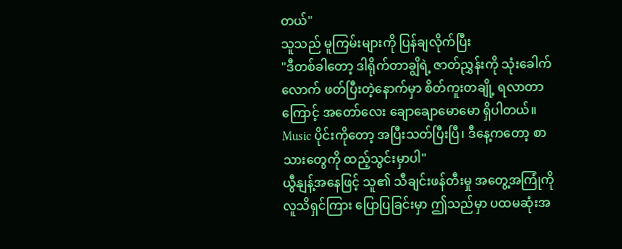တယ်"
သူသည် မူကြမ်းများကို ပြန်ချလိုက်ပြီး
"ဒီတစ်ခါတော့ ဒါရိုက်တာချွိရဲ့ ဇာတ်ညွှန်းကို သုံးခေါက်လောက် ဖတ်ပြီးတဲ့နောက်မှာ စိတ်ကူးတချို့ ရလာတာကြောင့် အတော်လေး ချောချောမောမော ရှိပါတယ်။ Music ပိုင်းကိုတော့ အပြီးသတ်ပြီးပြီ၊ ဒီနေ့ကတော့ စာသားတွေကို ထည့်သွင်းမှာပါ"
ယွီနျန့်အနေဖြင့် သူ၏ သီချင်းဖန်တီးမှု အတွေ့အကြုံကို လူသိရှင်ကြား ပြောပြခြင်းမှာ ဤသည်မှာ ပထမဆုံးအ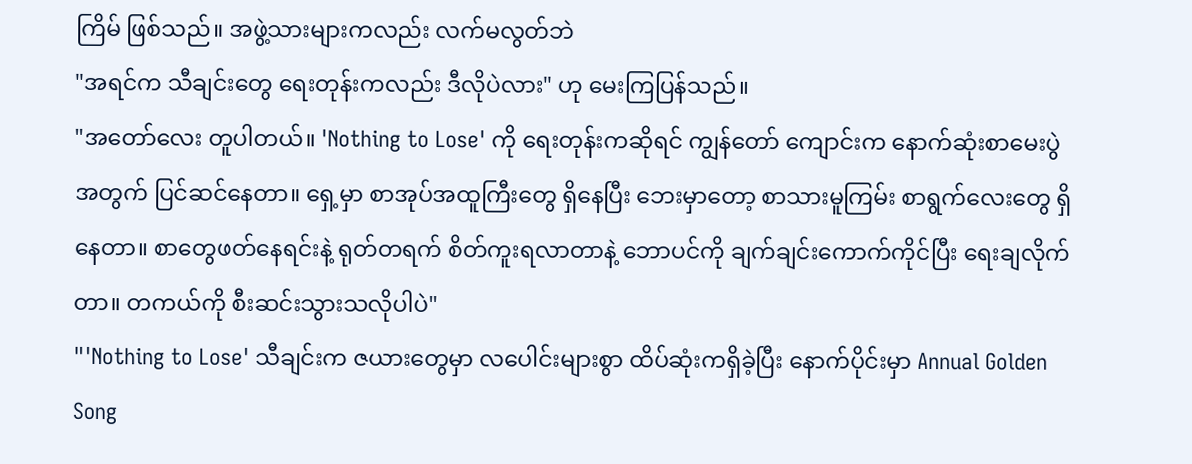ကြိမ် ဖြစ်သည်။ အဖွဲ့သားများကလည်း လက်မလွတ်ဘဲ
"အရင်က သီချင်းတွေ ရေးတုန်းကလည်း ဒီလိုပဲလား" ဟု မေးကြပြန်သည်။
"အတော်လေး တူပါတယ်။ 'Nothing to Lose' ကို ရေးတုန်းကဆိုရင် ကျွန်တော် ကျောင်းက နောက်ဆုံးစာမေးပွဲအတွက် ပြင်ဆင်နေတာ။ ရှေ့မှာ စာအုပ်အထူကြီးတွေ ရှိနေပြီး ဘေးမှာတော့ စာသားမူကြမ်း စာရွက်လေးတွေ ရှိနေတာ။ စာတွေဖတ်နေရင်းနဲ့ ရုတ်တရက် စိတ်ကူးရလာတာနဲ့ ဘောပင်ကို ချက်ချင်းကောက်ကိုင်ပြီး ရေးချလိုက်တာ။ တကယ်ကို စီးဆင်းသွားသလိုပါပဲ"
"'Nothing to Lose' သီချင်းက ဇယားတွေမှာ လပေါင်းများစွာ ထိပ်ဆုံးကရှိခဲ့ပြီး နောက်ပိုင်းမှာ Annual Golden Song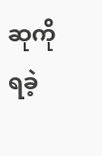ဆုကို ရခဲ့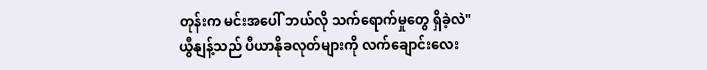တုန်းက မင်းအပေါ် ဘယ်လို သက်ရောက်မှုတွေ ရှိခဲ့လဲ"
ယွီနျန့်သည် ပီယာနိုခလုတ်များကို လက်ချောင်းလေး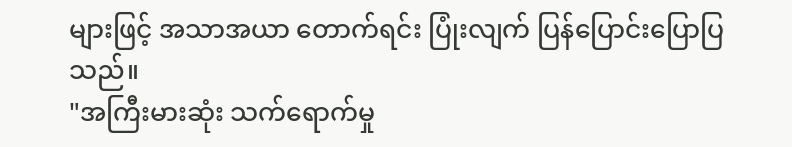များဖြင့် အသာအယာ တောက်ရင်း ပြုံးလျက် ပြန်ပြောင်းပြောပြသည်။
"အကြီးမားဆုံး သက်ရောက်မှု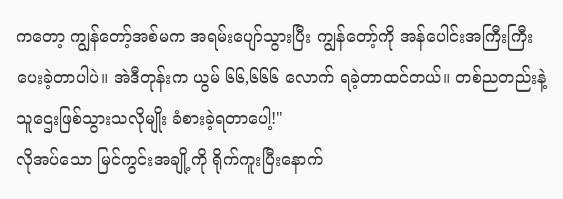ကတော့ ကျွန်တော့်အစ်မက အရမ်းပျော်သွားပြီး ကျွန်တော့်ကို အန်ပေါင်းအကြီးကြီး ပေးခဲ့တာပါပဲ။ အဲဒီတုန်းက ယွမ် ၆၆,၆၆၆ လောက် ရခဲ့တာထင်တယ်။ တစ်ညတည်းနဲ့ သူဌေးဖြစ်သွားသလိုမျိုး ခံစားခဲ့ရတာပေါ့!"
လိုအပ်သော မြင်ကွင်းအချို့ကို ရိုက်ကူးပြီးနောက်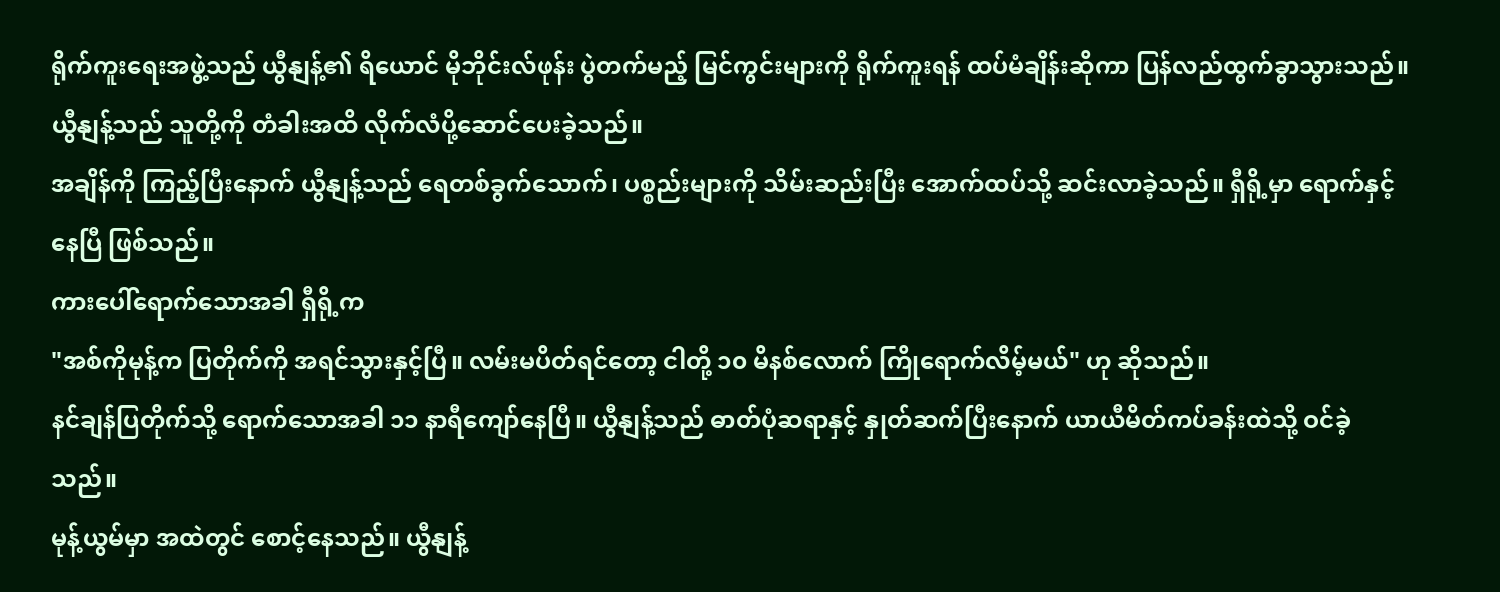ရိုက်ကူးရေးအဖွဲ့သည် ယွီနျန့်၏ ရိယောင် မိုဘိုင်းလ်ဖုန်း ပွဲတက်မည့် မြင်ကွင်းများကို ရိုက်ကူးရန် ထပ်မံချိန်းဆိုကာ ပြန်လည်ထွက်ခွာသွားသည်။ ယွီနျန့်သည် သူတို့ကို တံခါးအထိ လိုက်လံပို့ဆောင်ပေးခဲ့သည်။
အချိန်ကို ကြည့်ပြီးနောက် ယွီနျန့်သည် ရေတစ်ခွက်သောက်၊ ပစ္စည်းများကို သိမ်းဆည်းပြီး အောက်ထပ်သို့ ဆင်းလာခဲ့သည်။ ရှီရို့မှာ ရောက်နှင့်နေပြီ ဖြစ်သည်။
ကားပေါ်ရောက်သောအခါ ရှီရို့က
"အစ်ကိုမုန့်က ပြတိုက်ကို အရင်သွားနှင့်ပြီ။ လမ်းမပိတ်ရင်တော့ ငါတို့ ၁၀ မိနစ်လောက် ကြိုရောက်လိမ့်မယ်" ဟု ဆိုသည်။
နင်ချန်ပြတိုက်သို့ ရောက်သောအခါ ၁၁ နာရီကျော်နေပြီ။ ယွီနျန့်သည် ဓာတ်ပုံဆရာနှင့် နှုတ်ဆက်ပြီးနောက် ယာယီမိတ်ကပ်ခန်းထဲသို့ ဝင်ခဲ့သည်။
မုန့်ယွမ်မှာ အထဲတွင် စောင့်နေသည်။ ယွီနျန့်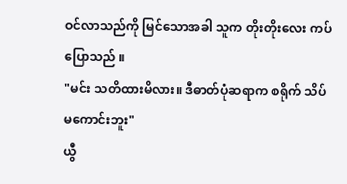ဝင်လာသည်ကို မြင်သောအခါ သူက တိုးတိုးလေး ကပ်ပြောသည် ။
"မင်း သတိထားမိလား။ ဒီဓာတ်ပုံဆရာက စရိုက် သိပ်မကောင်းဘူး"
ယွီ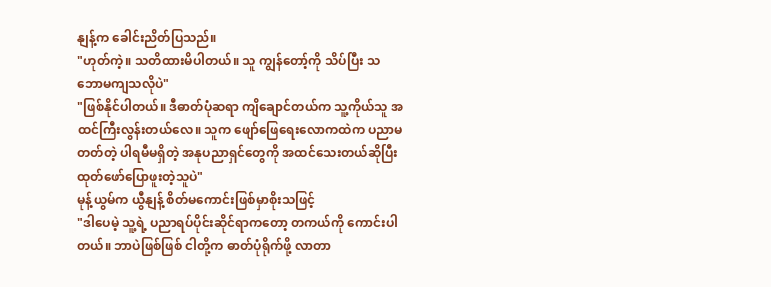နျန့်က ခေါင်းညိတ်ပြသည်။
"ဟုတ်ကဲ့။ သတိထားမိပါတယ်။ သူ ကျွန်တော့်ကို သိပ်ပြီး သဘောမကျသလိုပဲ"
"ဖြစ်နိုင်ပါတယ်။ ဒီဓာတ်ပုံဆရာ ကျိချောင်တယ်က သူ့ကိုယ်သူ အထင်ကြီးလွန်းတယ်လေ။ သူက ဖျော်ဖြေရေးလောကထဲက ပညာမတတ်တဲ့ ပါရမီမရှိတဲ့ အနုပညာရှင်တွေကို အထင်သေးတယ်ဆိုပြီး ထုတ်ဖော်ပြောဖူးတဲ့သူပဲ"
မုန့်ယွမ်က ယွီနျန့် စိတ်မကောင်းဖြစ်မှာစိုးသဖြင့်
"ဒါပေမဲ့ သူ့ရဲ့ ပညာရပ်ပိုင်းဆိုင်ရာကတော့ တကယ်ကို ကောင်းပါတယ်။ ဘာပဲဖြစ်ဖြစ် ငါတို့က ဓာတ်ပုံရိုက်ဖို့ လာတာ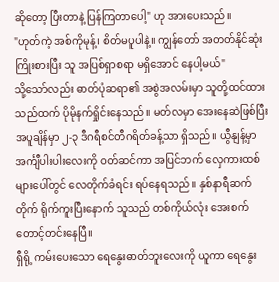ဆိုတော့ ပြီးတာနဲ့ ပြန်ကြတာပေါ့" ဟု အားပေးသည်။
"ဟုတ်ကဲ့ အစ်ကိုမုန့်၊ စိတ်မပူပါနဲ့။ ကျွန်တော် အတတ်နိုင်ဆုံး ကြိုးစားပြီး သူ အပြစ်ရှာစရာ မရှိအောင် နေပါ့မယ်"
သို့သော်လည်း ဓာတ်ပုံဆရာ၏ အစွဲအလမ်းမှာ သူတို့ထင်ထားသည်ထက် ပိုမိုနက်ရှိုင်းနေသည်။ မတ်လမှာ အေးနေဆဲဖြစ်ပြီး အပူချိန်မှာ ၂-၃ ဒီဂရီစင်တီဂရိတ်ခန့်သာ ရှိသည်။ ယွီနျန့်မှာ အင်္ကျီပါးပါးလေးကို ဝတ်ဆင်ကာ အပြင်ဘက် လှေကားထစ်များပေါ်တွင် လေတိုက်ခံရင်း ရပ်နေရသည်။ နှစ်နာရီဆက်တိုက် ရိုက်ကူးပြီးနောက် သူသည် တစ်ကိုယ်လုံး အေးစက်တောင့်တင်းနေပြီ။
ရှီရို့ ကမ်းပေးသော ရေနွေးဓာတ်ဘူးလေးကို ယူကာ ရေနွေး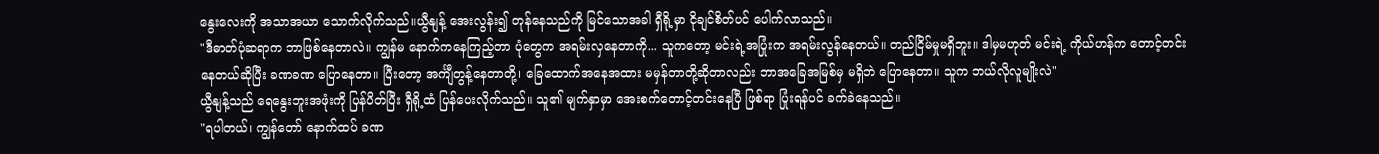နွေးလေးကို အသာအယာ သောက်လိုက်သည်။ယွီနျန့် အေးလွန်း၍ တုန်နေသည်ကို မြင်သောအခါ ရှီရို့မှာ ငိုချင်စိတ်ပင် ပေါက်လာသည်။
"ဒီဓာတ်ပုံဆရာက ဘာဖြစ်နေတာလဲ။ ကျွန်မ နောက်ကနေကြည့်တာ ပုံတွေက အရမ်းလှနေတာကို... သူကတော့ မင်းရဲ့အပြုံးက အရမ်းလွန်နေတယ်။ တည်ငြိမ်မှုမရှိဘူး။ ဒါမှမဟုတ် မင်းရဲ့ ကိုယ်ဟန်က တောင့်တင်းနေတယ်ဆိုပြီး ခဏခဏ ပြောနေတာ။ ပြီးတော့ အင်္ကျီတွန့်နေတာတို့၊ ခြေထောက်အနေအထား မမှန်တာတို့ဆိုတာလည်း ဘာအခြေအမြစ်မှ မရှိဘဲ ပြောနေတာ။ သူက ဘယ်လိုလူမျိုးလဲ"
ယွီနျန့်သည် ရေနွေးဘူးအဖုံးကို ပြန်ပိတ်ပြီး ရှီရို့ထံ ပြန်ပေးလိုက်သည်။ သူ၏ မျက်နှာမှာ အေးစက်တောင့်တင်းနေပြီ ဖြစ်ရာ ပြုံးရန်ပင် ခက်ခဲနေသည်။
"ရပါတယ်၊ ကျွန်တော် နောက်ထပ် ခဏ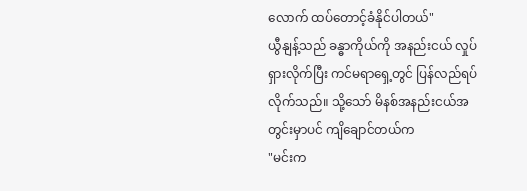လောက် ထပ်တောင့်ခံနိုင်ပါတယ်"
ယွီနျန့်သည် ခန္ဓာကိုယ်ကို အနည်းငယ် လှုပ်ရှားလိုက်ပြီး ကင်မရာရှေ့တွင် ပြန်လည်ရပ်လိုက်သည်။ သို့သော် မိနစ်အနည်းငယ်အတွင်းမှာပင် ကျိချောင်တယ်က
"မင်းက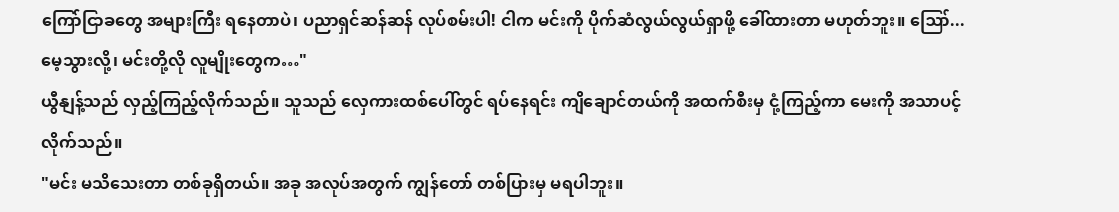ကြော်ငြာခတွေ အများကြီး ရနေတာပဲ၊ ပညာရှင်ဆန်ဆန် လုပ်စမ်းပါ! ငါက မင်းကို ပိုက်ဆံလွယ်လွယ်ရှာဖို့ ခေါ်ထားတာ မဟုတ်ဘူး။ ဪ... မေ့သွားလို့၊ မင်းတို့လို လူမျိုးတွေက…"
ယွီနျန့်သည် လှည့်ကြည့်လိုက်သည်။ သူသည် လှေကားထစ်ပေါ်တွင် ရပ်နေရင်း ကျိချောင်တယ်ကို အထက်စီးမှ ငုံ့ကြည့်ကာ မေးကို အသာပင့်လိုက်သည်။
"မင်း မသိသေးတာ တစ်ခုရှိတယ်။ အခု အလုပ်အတွက် ကျွန်တော် တစ်ပြားမှ မရပါဘူး။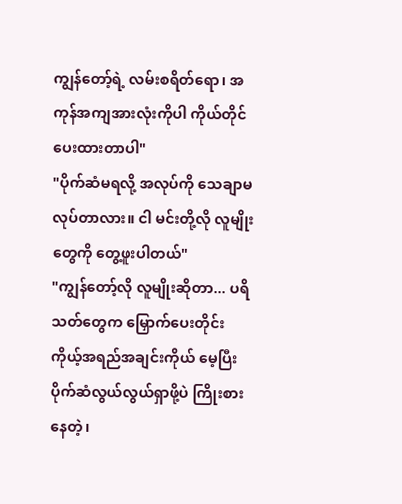ကျွန်တော့်ရဲ့ လမ်းစရိတ်ရော၊ အကုန်အကျအားလုံးကိုပါ ကိုယ်တိုင်ပေးထားတာပါ"
"ပိုက်ဆံမရလို့ အလုပ်ကို သေချာမလုပ်တာလား။ ငါ မင်းတို့လို လူမျိုးတွေကို တွေ့ဖူးပါတယ်"
"ကျွန်တော့်လို လူမျိုးဆိုတာ... ပရိသတ်တွေက မြှောက်ပေးတိုင်း ကိုယ့်အရည်အချင်းကိုယ် မေ့ပြီး ပိုက်ဆံလွယ်လွယ်ရှာဖို့ပဲ ကြိုးစားနေတဲ့၊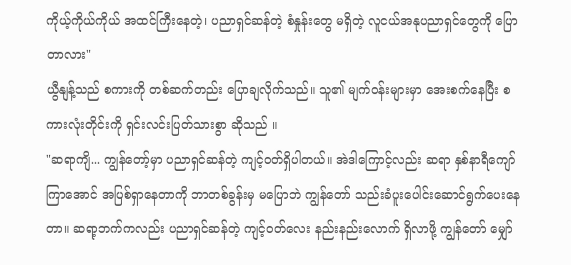ကိုယ့်ကိုယ်ကိုယ် အထင်ကြီးနေတဲ့၊ ပညာရှင်ဆန်တဲ့ စံနှုန်းတွေ မရှိတဲ့ လူငယ်အနုပညာရှင်တွေကို ပြောတာလား"
ယွီနျန့်သည် စကားကို တစ်ဆက်တည်း ပြောချလိုက်သည်။ သူ၏ မျက်ဝန်းများမှာ အေးစက်နေပြီး စကားလုံးတိုင်းကို ရှင်းလင်းပြတ်သားစွာ ဆိုသည် ။
"ဆရာကျိ... ကျွန်တော့်မှာ ပညာရှင်ဆန်တဲ့ ကျင့်ဝတ်ရှိပါတယ်။ အဲဒါကြောင့်လည်း ဆရာ နှစ်နာရီကျော်ကြာအောင် အပြစ်ရှာနေတာကို ဘာတစ်ခွန်းမှ မပြောဘဲ ကျွန်တော် သည်းခံပူးပေါင်းဆောင်ရွက်ပေးနေတာ။ ဆရာ့ဘက်ကလည်း ပညာရှင်ဆန်တဲ့ ကျင့်ဝတ်လေး နည်းနည်းလောက် ရှိလာဖို့ ကျွန်တော် မျှော်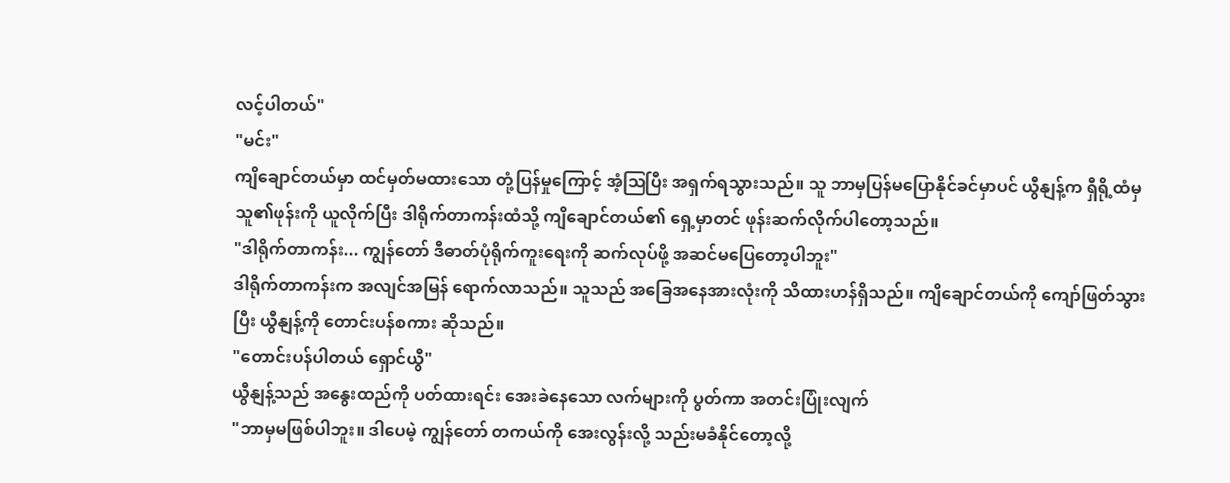လင့်ပါတယ်"
"မင်း"
ကျိချောင်တယ်မှာ ထင်မှတ်မထားသော တုံ့ပြန်မှုကြောင့် အံ့ဩပြီး အရှက်ရသွားသည်။ သူ ဘာမှပြန်မပြောနိုင်ခင်မှာပင် ယွီနျန့်က ရှီရို့ထံမှ သူ၏ဖုန်းကို ယူလိုက်ပြီး ဒါရိုက်တာကန်းထံသို့ ကျိချောင်တယ်၏ ရှေ့မှာတင် ဖုန်းဆက်လိုက်ပါတော့သည်။
"ဒါရိုက်တာကန်း... ကျွန်တော် ဒီဓာတ်ပုံရိုက်ကူးရေးကို ဆက်လုပ်ဖို့ အဆင်မပြေတော့ပါဘူး"
ဒါရိုက်တာကန်းက အလျင်အမြန် ရောက်လာသည်။ သူသည် အခြေအနေအားလုံးကို သိထားဟန်ရှိသည်။ ကျိချောင်တယ်ကို ကျော်ဖြတ်သွားပြီး ယွီနျန့်ကို တောင်းပန်စကား ဆိုသည်။
"တောင်းပန်ပါတယ် ရှောင်ယွီ"
ယွီနျန့်သည် အနွေးထည်ကို ပတ်ထားရင်း အေးခဲနေသော လက်များကို ပွတ်ကာ အတင်းပြုံးလျက်
"ဘာမှမဖြစ်ပါဘူး။ ဒါပေမဲ့ ကျွန်တော် တကယ်ကို အေးလွန်းလို့ သည်းမခံနိုင်တော့လို့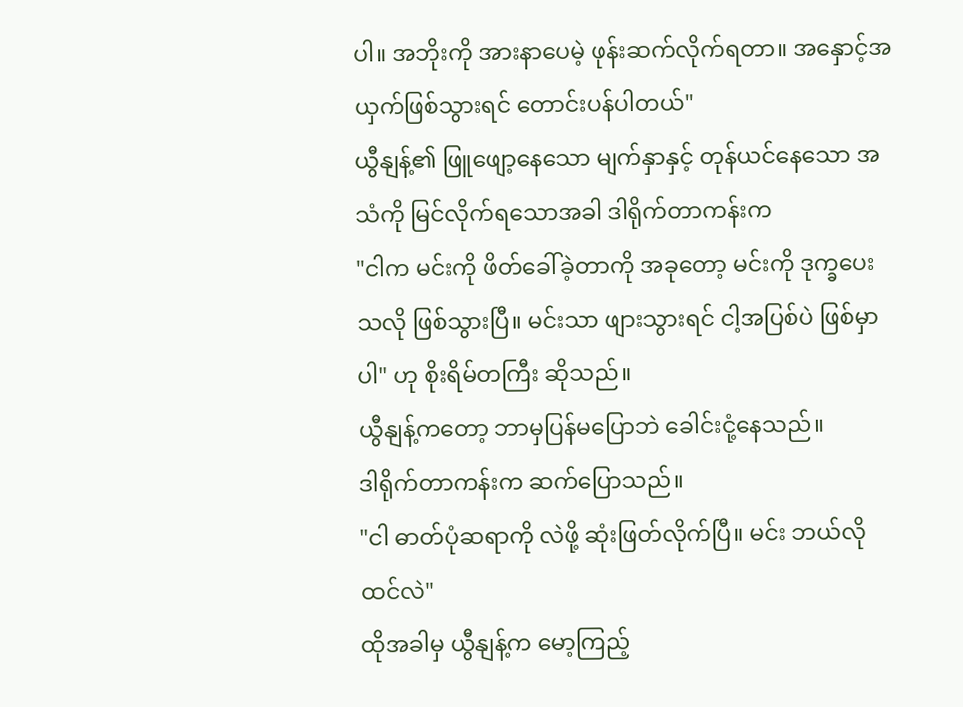ပါ။ အဘိုးကို အားနာပေမဲ့ ဖုန်းဆက်လိုက်ရတာ။ အနှောင့်အယှက်ဖြစ်သွားရင် တောင်းပန်ပါတယ်"
ယွီနျန့်၏ ဖြူဖျော့နေသော မျက်နှာနှင့် တုန်ယင်နေသော အသံကို မြင်လိုက်ရသောအခါ ဒါရိုက်တာကန်းက
"ငါက မင်းကို ဖိတ်ခေါ်ခဲ့တာကို အခုတော့ မင်းကို ဒုက္ခပေးသလို ဖြစ်သွားပြီ။ မင်းသာ ဖျားသွားရင် ငါ့အပြစ်ပဲ ဖြစ်မှာပါ" ဟု စိုးရိမ်တကြီး ဆိုသည်။
ယွီနျန့်ကတော့ ဘာမှပြန်မပြောဘဲ ခေါင်းငုံ့နေသည်။
ဒါရိုက်တာကန်းက ဆက်ပြောသည်။
"ငါ ဓာတ်ပုံဆရာကို လဲဖို့ ဆုံးဖြတ်လိုက်ပြီ။ မင်း ဘယ်လိုထင်လဲ"
ထိုအခါမှ ယွီနျန့်က မော့ကြည့်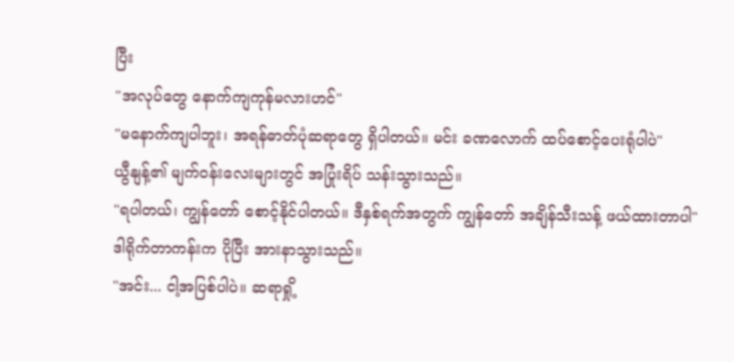ပြီး
"အလုပ်တွေ နောက်ကျကုန်မလားဟင်"
"မနောက်ကျပါဘူး၊ အရန်ဓာတ်ပုံဆရာတွေ ရှိပါတယ်။ မင်း ခဏလောက် ထပ်စောင့်ပေးရုံပါပဲ"
ယွီနျန့်၏ မျက်ဝန်းလေးများတွင် အပြုံးရိပ် သန်းသွားသည်။
"ရပါတယ်၊ ကျွန်တော် စောင့်နိုင်ပါတယ်။ ဒီနှစ်ရက်အတွက် ကျွန်တော် အချိန်သီးသန့် ဖယ်ထားတာပါ"
ဒါရိုက်တာကန်းက ပိုပြီး အားနာသွားသည်။
"အင်း... ငါ့အပြစ်ပါပဲ။ ဆရာရှို့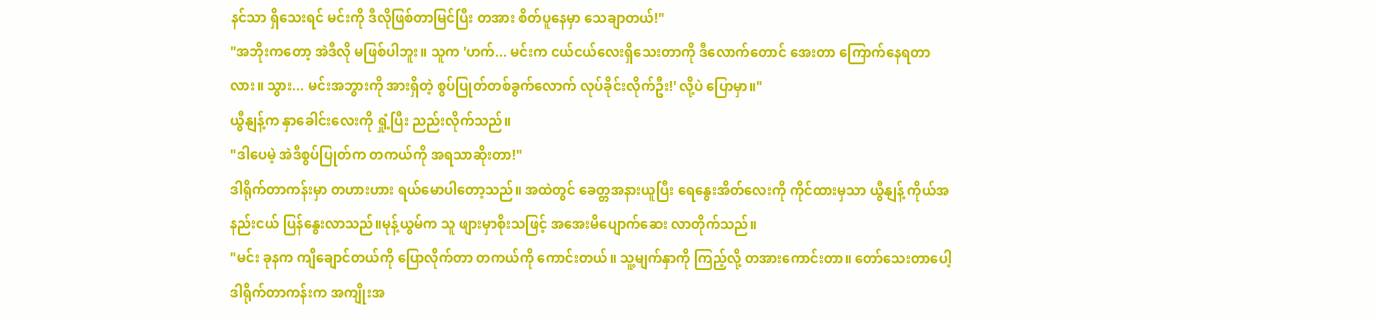နင်သာ ရှိသေးရင် မင်းကို ဒီလိုဖြစ်တာမြင်ပြီး တအား စိတ်ပူနေမှာ သေချာတယ်!"
"အဘိုးကတော့ အဲဒီလို မဖြစ်ပါဘူး။ သူက 'ဟက်... မင်းက ငယ်ငယ်လေးရှိသေးတာကို ဒီလောက်တောင် အေးတာ ကြောက်နေရတာလား။ သွား... မင်းအဘွားကို အားရှိတဲ့ စွပ်ပြုတ်တစ်ခွက်လောက် လုပ်ခိုင်းလိုက်ဦး!' လို့ပဲ ပြောမှာ။"
ယွီနျန့်က နှာခေါင်းလေးကို ရှုံ့ပြီး ညည်းလိုက်သည်။
"ဒါပေမဲ့ အဲဒီစွပ်ပြုတ်က တကယ်ကို အရသာဆိုးတာ!"
ဒါရိုက်တာကန်းမှာ တဟားဟား ရယ်မောပါတော့သည်။ အထဲတွင် ခေတ္တအနားယူပြီး ရေနွေးအိတ်လေးကို ကိုင်ထားမှသာ ယွီနျန့် ကိုယ်အနည်းငယ် ပြန်နွေးလာသည်။မုန့်ယွမ်က သူ ဖျားမှာစိုးသဖြင့် အအေးမိပျောက်ဆေး လာတိုက်သည်။
"မင်း ခုနက ကျိချောင်တယ်ကို ပြောလိုက်တာ တကယ်ကို ကောင်းတယ်။ သူ့မျက်နှာကို ကြည့်လို့ တအားကောင်းတာ။ တော်သေးတာပေါ့ ဒါရိုက်တာကန်းက အကျိုးအ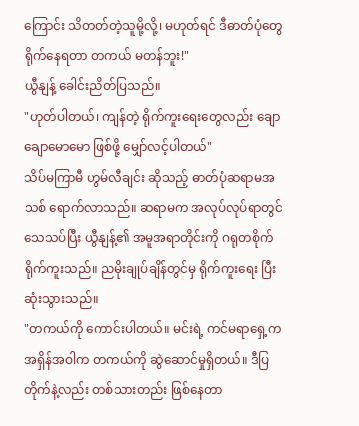ကြောင်း သိတတ်တဲ့သူမို့လို့၊ မဟုတ်ရင် ဒီဓာတ်ပုံတွေ ရိုက်နေရတာ တကယ် မတန်ဘူး!"
ယွီနျန့် ခေါင်းညိတ်ပြသည်။
"ဟုတ်ပါတယ်၊ ကျန်တဲ့ ရိုက်ကူးရေးတွေလည်း ချောချောမောမော ဖြစ်ဖို့ မျှော်လင့်ပါတယ်"
သိပ်မကြာမီ ဟွမ်လီချင်း ဆိုသည့် ဓာတ်ပုံဆရာမအသစ် ရောက်လာသည်။ ဆရာမက အလုပ်လုပ်ရာတွင် သေသပ်ပြီး ယွီနျန့်၏ အမူအရာတိုင်းကို ဂရုတစိုက် ရိုက်ကူးသည်။ ညမိုးချုပ်ချိန်တွင်မှ ရိုက်ကူးရေး ပြီးဆုံးသွားသည်။
"တကယ်ကို ကောင်းပါတယ်။ မင်းရဲ့ ကင်မရာရှေ့က အရှိန်အဝါက တကယ်ကို ဆွဲဆောင်မှုရှိတယ်။ ဒီပြတိုက်နဲ့လည်း တစ်သားတည်း ဖြစ်နေတာ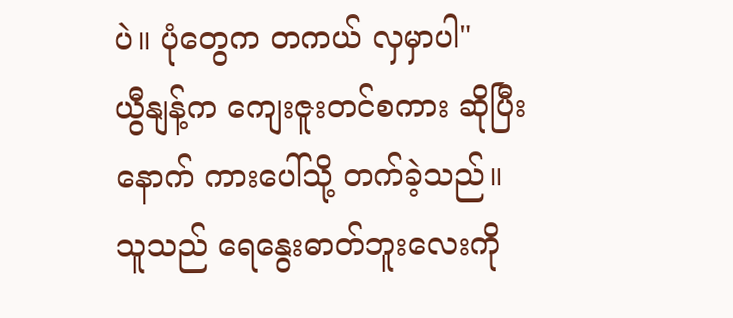ပဲ။ ပုံတွေက တကယ် လှမှာပါ"
ယွီနျန့်က ကျေးဇူးတင်စကား ဆိုပြီးနောက် ကားပေါ်သို့ တက်ခဲ့သည်။ သူသည် ရေနွေးဓာတ်ဘူးလေးကို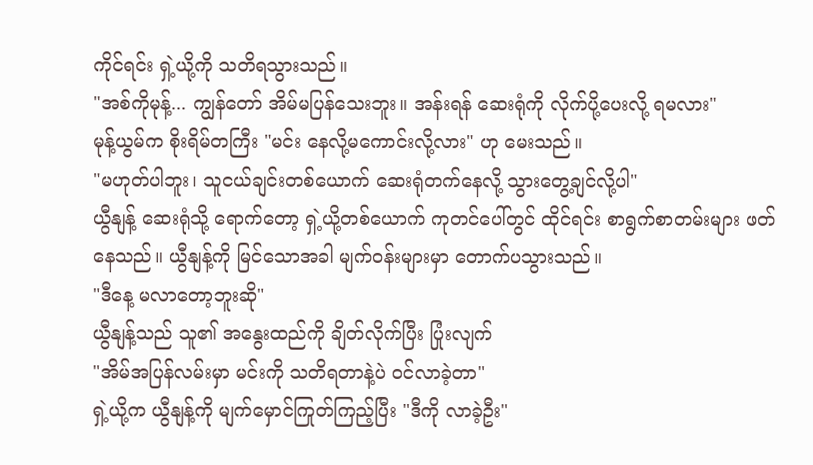ကိုင်ရင်း ရှဲ့ယို့ကို သတိရသွားသည်။
"အစ်ကိုမုန့်... ကျွန်တော် အိမ်မပြန်သေးဘူး။ အန်းရန် ဆေးရုံကို လိုက်ပို့ပေးလို့ ရမလား"
မုန့်ယွမ်က စိုးရိမ်တကြီး "မင်း နေလို့မကောင်းလို့လား" ဟု မေးသည်။
"မဟုတ်ပါဘူး၊ သူငယ်ချင်းတစ်ယောက် ဆေးရုံတက်နေလို့ သွားတွေ့ချင်လို့ပါ"
ယွီနျန့် ဆေးရုံသို့ ရောက်တော့ ရှဲ့ယို့တစ်ယောက် ကုတင်ပေါ်တွင် ထိုင်ရင်း စာရွက်စာတမ်းများ ဖတ်နေသည်။ ယွီနျန့်ကို မြင်သောအခါ မျက်ဝန်းများမှာ တောက်ပသွားသည်။
"ဒီနေ့ မလာတော့ဘူးဆို"
ယွီနျန့်သည် သူ၏ အနွေးထည်ကို ချိတ်လိုက်ပြီး ပြုံးလျက်
"အိမ်အပြန်လမ်းမှာ မင်းကို သတိရတာနဲ့ပဲ ဝင်လာခဲ့တာ"
ရှဲ့ယို့က ယွီနျန့်ကို မျက်မှောင်ကြုတ်ကြည့်ပြီး "ဒီကို လာခဲ့ဦး"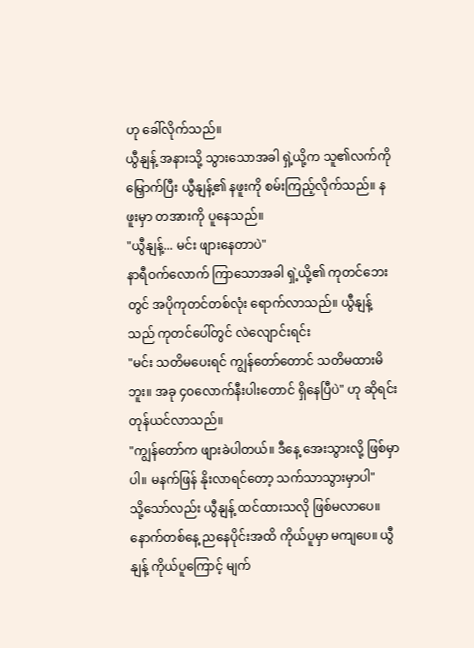ဟု ခေါ်လိုက်သည်။
ယွီနျန့် အနားသို့ သွားသောအခါ ရှဲ့ယို့က သူ၏လက်ကို မြှောက်ပြီး ယွီနျန့်၏ နဖူးကို စမ်းကြည့်လိုက်သည်။ နဖူးမှာ တအားကို ပူနေသည်။
"ယွီနျန့်... မင်း ဖျားနေတာပဲ"
နာရီဝက်လောက် ကြာသောအခါ ရှဲ့ယို့၏ ကုတင်ဘေးတွင် အပိုကုတင်တစ်လုံး ရောက်လာသည်။ ယွီနျန့်သည် ကုတင်ပေါ်တွင် လဲလျောင်းရင်း
"မင်း သတိမပေးရင် ကျွန်တော်တောင် သတိမထားမိဘူး။ အခု ၄၀လောက်နီးပါးတောင် ရှိနေပြီပဲ" ဟု ဆိုရင်း တုန်ယင်လာသည်။
"ကျွန်တော်က ဖျားခဲပါတယ်။ ဒီနေ့ အေးသွားလို့ ဖြစ်မှာပါ။ မနက်ဖြန် နိုးလာရင်တော့ သက်သာသွားမှာပါ"
သို့သော်လည်း ယွီနျန့် ထင်ထားသလို ဖြစ်မလာပေ။ နောက်တစ်နေ့ ညနေပိုင်းအထိ ကိုယ်ပူမှာ မကျပေ။ ယွီနျန့် ကိုယ်ပူကြောင့် မျက်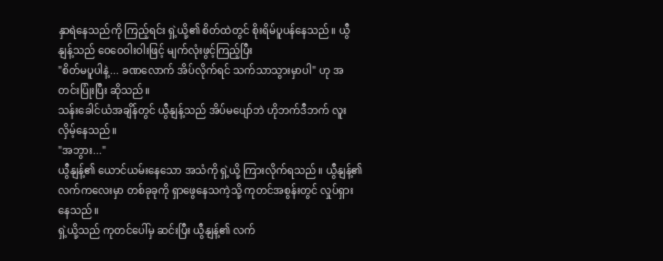နှာရဲနေသည်ကို ကြည့်ရင်း ရှဲ့ယို့၏ စိတ်ထဲတွင် စိုးရိမ်ပူပန်နေသည်။ ယွီနျန့်သည် ဝေဝေဝါးဝါးဖြင့် မျက်လုံးဖွင့်ကြည့်ပြီး
"စိတ်မပူပါနဲ့... ခဏလောက် အိပ်လိုက်ရင် သက်သာသွားမှာပါ" ဟု အတင်းပြုံးပြီး ဆိုသည်။
သန်းခေါင်ယံအချိန်တွင် ယွီနျန့်သည် အိပ်မပျော်ဘဲ ဟိုဘက်ဒီဘက် လူးလှိမ့်နေသည်။
"အဘွား..."
ယွီနျန့်၏ ယောင်ယမ်းနေသော အသံကို ရှဲ့ယို့ ကြားလိုက်ရသည်။ ယွီနျန့်၏ လက်ကလေးမှာ တစ်ခုခုကို ရှာဖွေနေသကဲ့သို့ ကုတင်အစွန်းတွင် လှုပ်ရှားနေသည်။
ရှဲ့ယို့သည် ကုတင်ပေါ်မှ ဆင်းပြီး ယွီနျန့်၏ လက်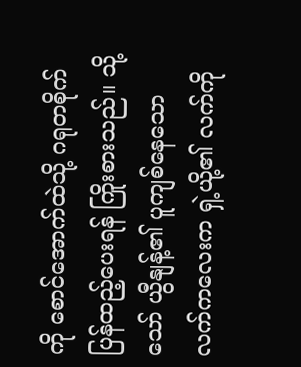ကို စောင်အောက်ထဲသို့ ဂရုတစိုက် ပြန်ထည့်ပေးရန် ကြိုးစားသည်။ သို့သော် ယွီနျန့်၏ ပူကျစ်နေသော လက်ကလေးက ရှဲ့ယို့၏ လက်ကို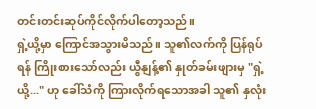တင်းတင်းဆုပ်ကိုင်လိုက်ပါတော့သည်။
ရှဲ့ယို့မှာ ကြောင်အသွားမိသည်။ သူ၏လက်ကို ပြန်ရုပ်ရန် ကြိုးစားသော်လည်း ယွီနျန့်၏ နှုတ်ခမ်းဖျားမှ "ရှဲ့ယို့..." ဟု ခေါ်သံကို ကြားလိုက်ရသောအခါ သူ၏ နှလုံး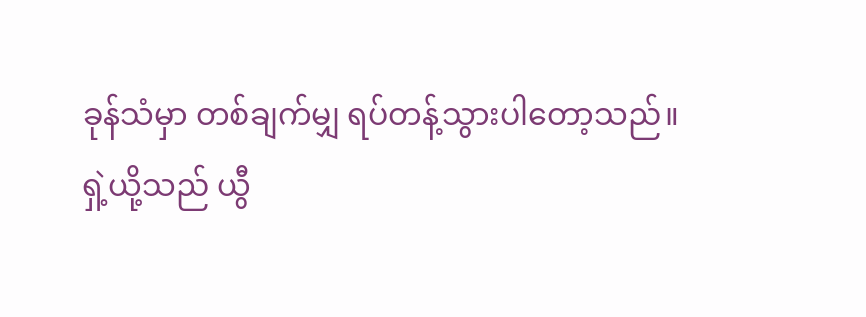ခုန်သံမှာ တစ်ချက်မျှ ရပ်တန့်သွားပါတော့သည်။
ရှဲ့ယို့သည် ယွီ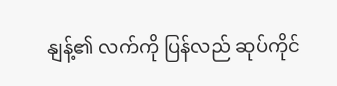နျန့်၏ လက်ကို ပြန်လည် ဆုပ်ကိုင်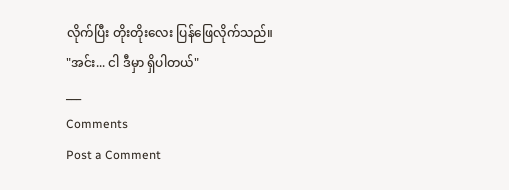လိုက်ပြီး တိုးတိုးလေး ပြန်ဖြေလိုက်သည်။
"အင်း... ငါ ဒီမှာ ရှိပါတယ်"
___
Comments
Post a Comment